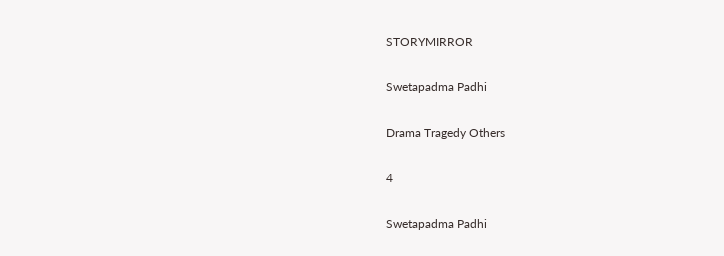STORYMIRROR

Swetapadma Padhi

Drama Tragedy Others

4

Swetapadma Padhi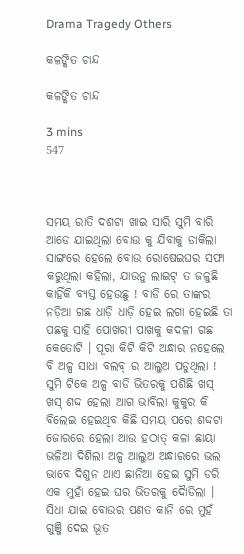Drama Tragedy Others

କଳଙ୍କିତ ଚାନ୍ଦ

କଳଙ୍କିତ ଚାନ୍ଦ

3 mins
547



ସମୟ ରାତି ଦଶଟା ଖାଇ ସାରି ସୁମି ବାରି ଆଡେ ଯାଇଥିଲା ବୋଉ କୁ ଯିବାକୁ ଡାକିଲା ସାଙ୍ଗରେ ହେଲେ ବୋଉ ରୋଷେଇଘର ସଫା କରୁଥିଲା କହିଲା, ଯାଉନୁ ଲାଇଟ୍ ତ ଜଳୁଛି କାହିଁକି ବ୍ୟସ୍ତ ହେଉଛୁ ! ବାଡି ରେ ତାଙ୍କର ନଡ଼ିଆ ଗଛ ଧାଡ଼ି ଧାଡ଼ି ହେଇ ଲଗା ହେଇଛି ତା ପଛକୁ ସାହି ପୋଖରୀ ପାଖକୁ କଦଳୀ ଗଛ କେତୋଟି । ପୂରା କିଟି କିଟି ଅନ୍ଧାର ନହେଲେ ବି ଅଳ୍ପ ସାଧା ବଲବ୍ ର ଆଲୁଅ ପଡୁଥିଲା ! ସୁମି ଟିକେ ଅଳ୍ପ ବାଡି ଭିତରକୁ ପଶିଛି ଖସ୍ ଖସ୍ ଶଦ୍ଦ ହେଲା ଆଗ ଭାବିଲା କୁକୁର କି ବିଲେଇ ହେଇଥିବ କିଛି ସମୟ ପରେ ଶଦ୍ଦଟା ଜୋରରେ ହେଲା ଆଉ ହଠାତ୍ କଳା ଛାୟା ଭଳିଆ ଦିଶିଲା ଅଳ୍ପ ଆଲୁଅ ଅନ୍ଧାରରେ ଭଲ ଭାବେ ଦିଶୁନ ଥାଏ ଛାନିଆ ହେଇ ସୁମି ଡରି ଏକ ମୁହାଁ ହେଇ ଘର ଭିତରକୁ ଦୈାଡିଲା । ସିଧା ଯାଇ ବୋଉର ପଣତ କାନି ରେ ମୁହଁ ଗୁଞ୍ଜି ଦେଇ ଭୂତ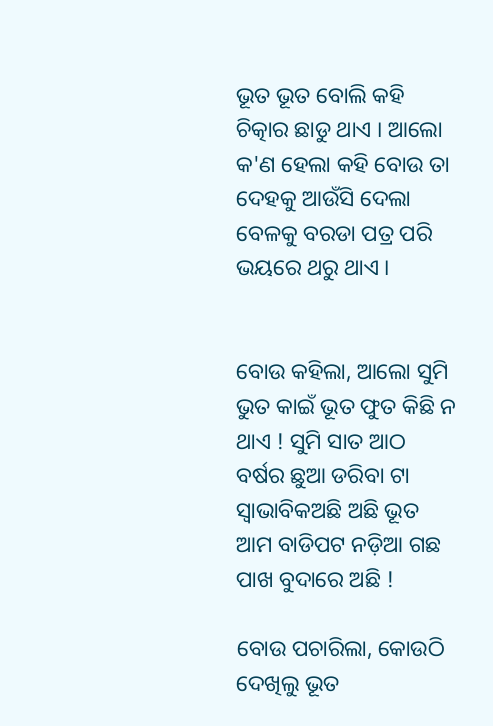ଭୂତ ଭୂତ ବୋଲି କହି ଚିତ୍କାର ଛାଡୁ ଥାଏ । ଆଲୋ କ'ଣ ହେଲା କହି ବୋଉ ତା ଦେହକୁ ଆଉଁସି ଦେଲା ବେଳକୁ ବରଡା ପତ୍ର ପରି ଭୟରେ ଥରୁ ଥାଏ ।


ବୋଉ କହିଲା, ଆଲୋ ସୁମି ଭୁତ କାଇଁ ଭୂତ ଫୁତ କିଛି ନ ଥାଏ ! ସୁମି ସାତ ଆଠ ବର୍ଷର ଛୁଆ ଡରିବା ଟା ସ୍ବାଭାବିକଅଛି ଅଛି ଭୂତ ଆମ ବାଡିପଟ ନଡ଼ିଆ ଗଛ ପାଖ ବୁଦାରେ ଅଛି !

ବୋଉ ପଚାରିଲା, କୋଉଠି ଦେଖିଲୁ ଭୂତ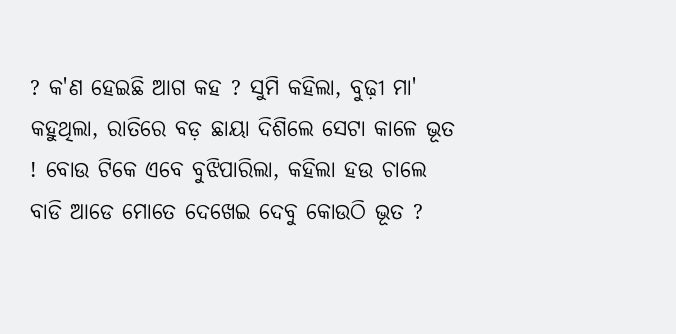? କ'ଣ ହେଇଛି ଆଗ କହ ? ସୁମି କହିଲା, ବୁଢ଼ୀ ମା' କହୁଥିଲା, ରାତିରେ ବଡ଼ ଛାୟା ଦିଶିଲେ ସେଟା କାଳେ ଭୂତ ! ବୋଉ ଟିକେ ଏବେ ବୁଝିପାରିଲା, କହିଲା ହଉ ଚାଲେ ବାଡି ଆଡେ ମୋତେ ଦେଖେଇ ଦେବୁ କୋଉଠି ଭୂତ ?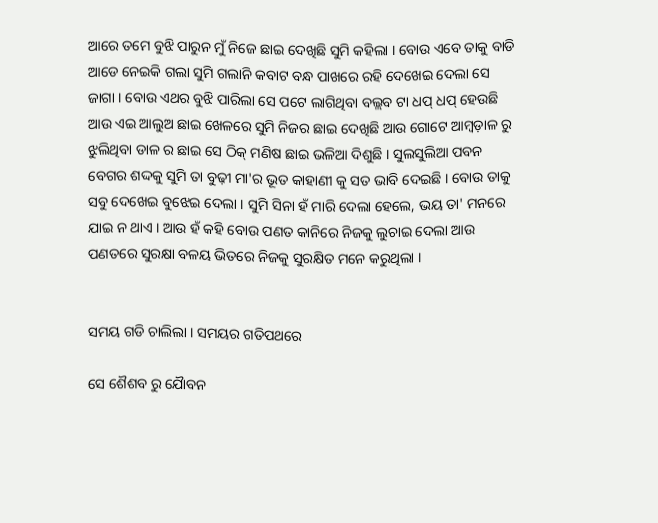ଆରେ ତମେ ବୁଝି ପାରୁନ ମୁଁ ନିଜେ ଛାଇ ଦେଖିଛି ସୁମି କହିଲା । ବୋଉ ଏବେ ତାକୁ ବାଡି ଆଡେ ନେଇକି ଗଲା ସୁମି ଗଲାନି କବାଟ ବନ୍ଧ ପାଖରେ ରହି ଦେଖେଇ ଦେଲା ସେ ଜାଗା । ବୋଉ ଏଥର ବୁଝି ପାରିଲା ସେ ପଟେ ଲାଗିଥିବା ବଲ୍ଲବ ଟା ଧପ୍ ଧପ୍ ହେଉଛି ଆଉ ଏଇ ଆଲୁଅ ଛାଇ ଖେଳରେ ସୁମି ନିଜର ଛାଇ ଦେଖିଛି ଆଉ ଗୋଟେ ଆମ୍ବଡ଼ାଳ ରୁ ଝୁଲିଥିବା ଡାଳ ର ଛାଇ ସେ ଠିକ୍ ମଣିଷ ଛାଇ ଭଳିଆ ଦିଶୁଛି । ସୁଲସୁଲିଆ ପବନ ବେଗର ଶଦ୍ଦକୁ ସୁମି ତା ବୁଢ଼ୀ ମା'ର ଭୂତ କାହାଣୀ କୁ ସତ ଭାବି ଦେଇଛି । ବୋଉ ତାକୁ ସବୁ ଦେଖେଇ ବୁଝେଇ ଦେଲା । ସୁମି ସିନା ହଁ ମାରି ଦେଲା ହେଲେ, ଭୟ ତା' ମନରେ ଯାଇ ନ ଥାଏ । ଆଉ ହଁ କହି ବୋଉ ପଣତ କାନିରେ ନିଜକୁ ଲୁଚାଇ ଦେଲା ଆଉ ପଣତରେ ସୁରକ୍ଷା ବଳୟ ଭିତରେ ନିଜକୁ ସୁରକ୍ଷିତ ମନେ କରୁଥିଲା ।


ସମୟ ଗଡି ଚାଲିଲା । ସମୟର ଗତିପଥରେ

ସେ ଶୈଶବ ରୁ ଯୈାବନ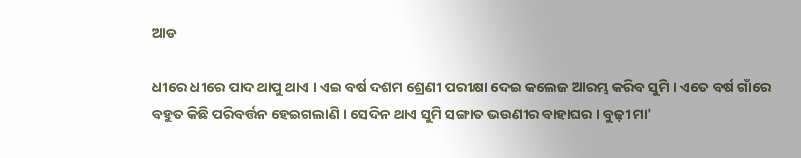ଆଡ

ଧୀରେ ଧୀରେ ପାଦ ଥାପୁ ଥାଏ । ଏଇ ବର୍ଷ ଦଶମ ଶ୍ରେଣୀ ପରୀକ୍ଷା ଦେଇ କଲେଜ ଆରମ୍ଭ କରିବ ସୁମି । ଏତେ ବର୍ଷ ଗାଁରେ ବହୁତ କିଛି ପରିବର୍ତ୍ତନ ହେଇଗଲାଣି । ସେଦିନ ଥାଏ ସୁମି ସଙ୍ଗାତ ଭଉଣୀର ବାହାଘର । ବୁଢ଼ୀ ମା'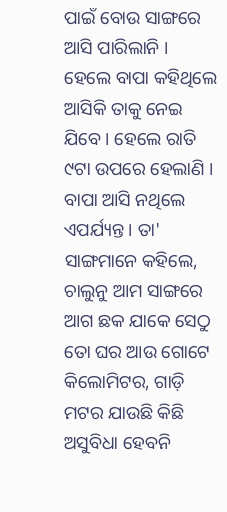ପାଇଁ ବୋଉ ସାଙ୍ଗରେ ଆସି ପାରିଲାନି । ହେଲେ ବାପା କହିଥିଲେ ଆସିକି ତାକୁ ନେଇ ଯିବେ । ହେଲେ ରାତି ୯ଟା ଉପରେ ହେଲାଣି । ବାପା ଆସି ନଥିଲେ ଏପର୍ଯ୍ୟନ୍ତ । ତା' ସାଙ୍ଗମାନେ କହିଲେ, ଚାଲୁନୁ ଆମ ସାଙ୍ଗରେ ଆଗ ଛକ ଯାକେ ସେଠୁ ତୋ ଘର ଆଉ ଗୋଟେ କିଲୋମିଟର, ଗାଡ଼ି ମଟର ଯାଉଛି କିଛି ଅସୁବିଧା ହେବନି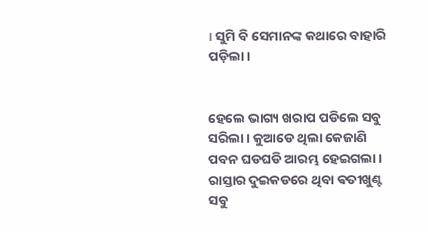। ସୁମି ବି ସେମାନଙ୍କ କଥାରେ ବାହାରି ପଡ଼ିଲା।


ହେଲେ ଭାଗ୍ୟ ଖରାପ ପଡିଲେ ସବୁ ସରିଲା । କୁଆଡେ ଥିଲା କେଜାଣି ପବନ ଘଡଘଡି ଆରମ୍ଭ ହେଇଗଲା । ରାସ୍ତାର ଦୁଇକଡରେ ଥିବା ଵତୀଖୁଣ୍ଟ ସବୁ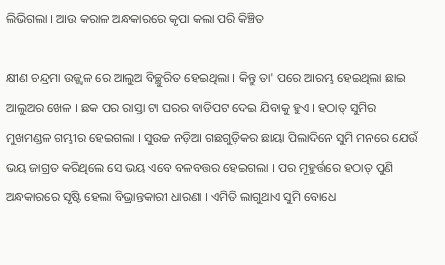ଲିଭିଗଲା । ଆଉ କରାଳ ଅନ୍ଧକାରରେ କୃପା କଲା ପରି କିଞ୍ଚିତ

କ୍ଷୀଣ ଚନ୍ଦ୍ରମା ଉଜ୍ଜ୍ବଳ ରେ ଆଲୁଅ ବିଚ୍ଛୁରିତ ହେଇଥିଲା । କିନ୍ତୁ ତା' ପରେ ଆରମ୍ଭ ହେଇଥିଲା ଛାଇ ଆଲୁଅର ଖେଳ । ଛକ ପର ରାସ୍ତା ଟା ଘରର ବାଡିପଟ ଦେଇ ଯିବାକୁ ହୁଏ । ହଠାତ୍ ସୁମିର ମୁଖମଣ୍ଡଳ ଗମ୍ଭୀର ହେଇଗଲା । ସୁଉଚ୍ଚ ନଡ଼ିଆ ଗଛଗୁଡ଼ିକର ଛାୟା ପିଲାଦିନେ ସୁମି ମନରେ ଯେଉଁ ଭୟ ଜାଗ୍ରତ କରିଥିଲେ ସେ ଭୟ ଏବେ ବଳବତ୍ତର ହେଇଗଲା । ପର ମୂହୁର୍ତ୍ତରେ ହଠାତ୍ ପୁଣି ଅନ୍ଧକାରରେ ସୃଷ୍ଟି ହେଲା ବିଭ୍ରାନ୍ତକାରୀ ଧାରଣା । ଏମିତି ଲାଗୁଥାଏ ସୁମି ବୋଧେ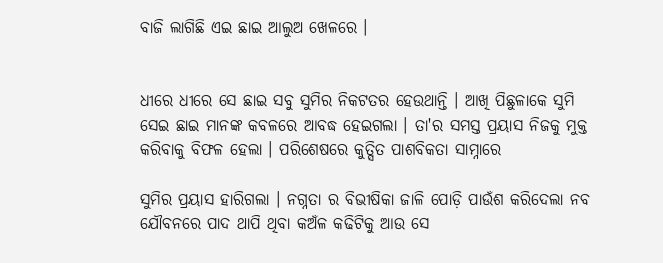ବାଜି ଲାଗିଛି ଏଇ ଛାଇ ଆଲୁଅ ଖେଳରେ ।


ଧୀରେ ଧୀରେ ସେ ଛାଇ ସବୁ ସୁମିର ନିକଟତର ହେଉଥାନ୍ତି । ଆଖି ପିଛୁଳାକେ ସୁମି ସେଇ ଛାଇ ମାନଙ୍କ କବଳରେ ଆବଦ୍ଧ ହେଇଗଲା । ତା'ର ସମସ୍ତ ପ୍ରୟାସ ନିଜକୁ ମୁକ୍ତ କରିବାକୁ ବିଫଳ ହେଲା । ପରିଶେଷରେ କୁତ୍ସିତ ପାଶବିକତା ସାମ୍ନାରେ

ସୁମିର ପ୍ରୟାସ ହାରିଗଲା । ନଗ୍ନତା ର ବିଭୀଷିକା ଜାଳି ପୋଡ଼ି ପାଉଁଶ କରିଦେଲା ନବ ଯୌବନରେ ପାଦ ଥାପି ଥିବା କଅଁଳ କଢିଟିକୁ ଆଉ ସେ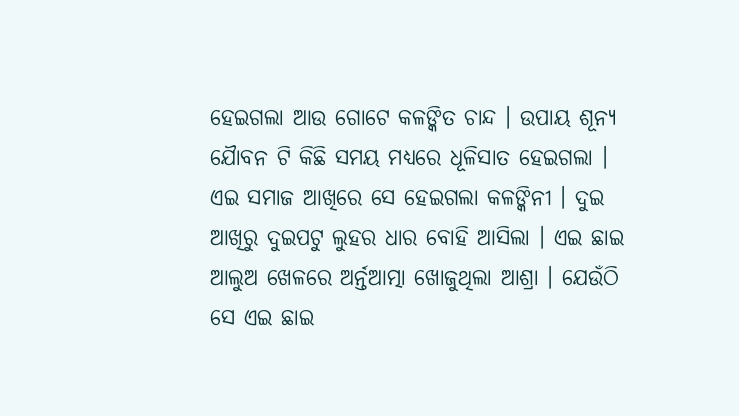ହେଇଗଲା ଆଉ ଗୋଟେ କଳଙ୍କିତ ଚାନ୍ଦ । ଉପାୟ ଶୂନ୍ୟ ଯୈାବନ ଟି କିଛି ସମୟ ମଧ୍ୟରେ ଧୂଳିସାତ ହେଇଗଲା । ଏଇ ସମାଜ ଆଖିରେ ସେ ହେଇଗଲା କଳଙ୍କିନୀ । ଦୁଇ ଆଖିରୁ ଦୁଇପଟୁ ଲୁହର ଧାର ବୋହି ଆସିଲା । ଏଇ ଛାଇ ଆଲୁଅ ଖେଳରେ ଅର୍ନ୍ତଆତ୍ମା ଖୋଜୁଥିଲା ଆଶ୍ରା । ଯେଉଁଠି ସେ ଏଇ ଛାଇ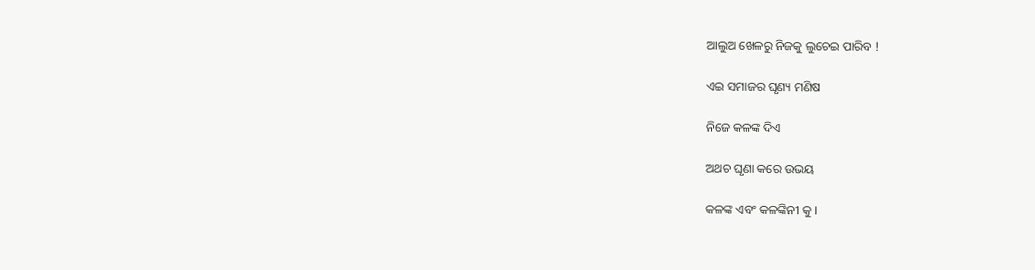ଆଲୁଅ ଖେଳରୁ ନିଜକୁ ଲୁଚେଇ ପାରିବ !

ଏଇ ସମାଜର ଘୃଣ୍ୟ ମଣିଷ

ନିଜେ କଳଙ୍କ ଦିଏ

ଅଥଚ ଘୃଣା କରେ ଉଭୟ

କଳଙ୍କ ଏବଂ କଳଙ୍କିନୀ କୁ ।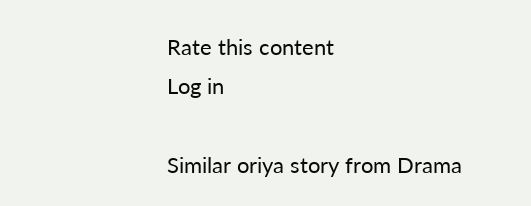Rate this content
Log in

Similar oriya story from Drama